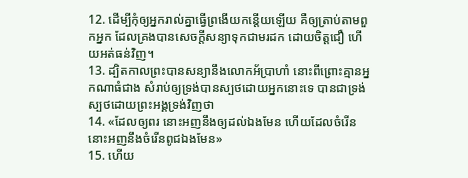12. ដើម្បីកុំឲ្យអ្នករាល់គ្នាធ្វើព្រងើយកន្តើយឡើយ គឺឲ្យត្រាប់តាមពួកអ្នក ដែលគ្រងបានសេចក្ដីសន្យាទុកជាមរដក ដោយចិត្តជឿ ហើយអត់ធន់វិញ។
13. ដ្បិតកាលព្រះបានសន្យានឹងលោកអ័ប្រាហាំ នោះពីព្រោះគ្មានអ្នកណាធំជាង សំរាប់ឲ្យទ្រង់បានស្បថដោយអ្នកនោះទេ បានជាទ្រង់ស្បថដោយព្រះអង្គទ្រង់វិញថា
14. «ដែលឲ្យពរ នោះអញនឹងឲ្យដល់ឯងមែន ហើយដែលចំរើន នោះអញនឹងចំរើនពូជឯងមែន»
15. ហើយ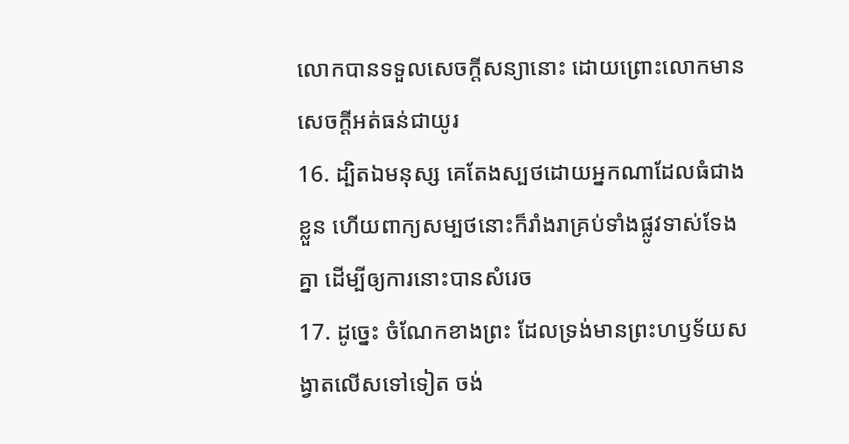លោកបានទទួលសេចក្ដីសន្យានោះ ដោយព្រោះលោកមានសេចក្ដីអត់ធន់ជាយូរ
16. ដ្បិតឯមនុស្ស គេតែងស្បថដោយអ្នកណាដែលធំជាងខ្លួន ហើយពាក្យសម្បថនោះក៏រាំងរាគ្រប់ទាំងផ្លូវទាស់ទែងគ្នា ដើម្បីឲ្យការនោះបានសំរេច
17. ដូច្នេះ ចំណែកខាងព្រះ ដែលទ្រង់មានព្រះហឫទ័យសង្វាតលើសទៅទៀត ចង់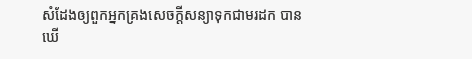សំដែងឲ្យពួកអ្នកគ្រងសេចក្ដីសន្យាទុកជាមរដក បានឃើ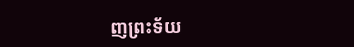ញព្រះទ័យ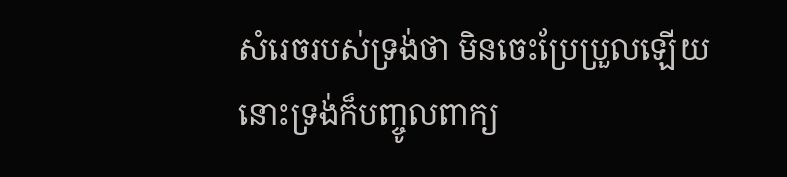សំរេចរបស់ទ្រង់ថា មិនចេះប្រែប្រួលឡើយ នោះទ្រង់ក៏បញ្ចូលពាក្យ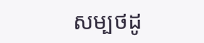សម្បថដូ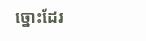ច្នោះដែរ